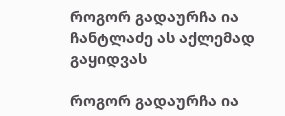როგორ გადაურჩა ია ჩანტლაძე ას აქლემად გაყიდვას

როგორ გადაურჩა ია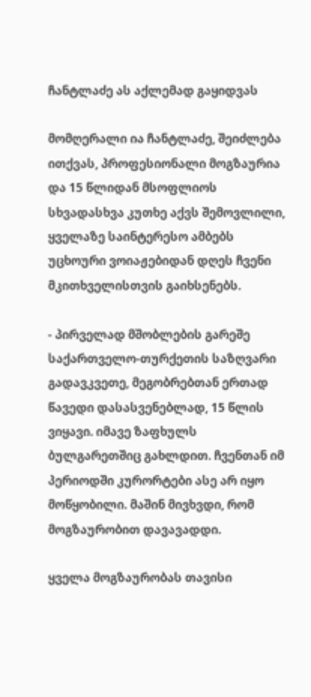ჩანტლაძე ას აქლემად გაყიდვას

მომღერალი ია ჩანტლაძე, შეიძლება ითქვას, პროფესიონალი მოგზაურია და 15 წლიდან მსოფლიოს სხვადასხვა კუთხე აქვს შემოვლილი, ყველაზე საინტერესო ამბებს უცხოური ვოიაჟებიდან დღეს ჩვენი მკითხველისთვის გაიხსენებს.

- პირველად მშობლების გარეშე საქართველო-თურქეთის საზღვარი გადავკვეთე, მეგობრებთან ერთად წავედი დასასვენებლად, 15 წლის ვიყავი. იმავე ზაფხულს ბულგარეთშიც გახლდით. ჩვენთან იმ პერიოდში კურორტები ასე არ იყო მოწყობილი. მაშინ მივხვდი, რომ მოგზაურობით დავავადდი.

ყველა მოგზაურობას თავისი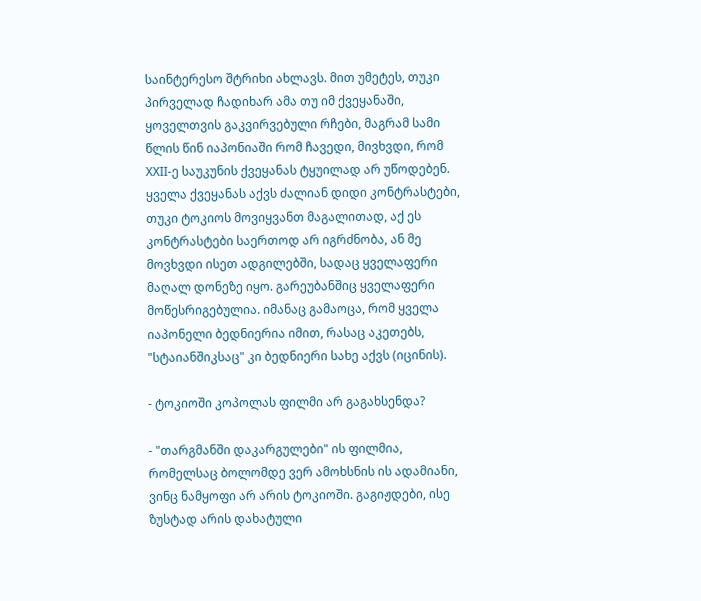საინტერესო შტრიხი ახლავს. მით უმეტეს, თუკი პირველად ჩადიხარ ამა თუ იმ ქვეყანაში, ყოველთვის გაკვირვებული რჩები, მაგრამ სამი წლის წინ იაპონიაში რომ ჩავედი, მივხვდი, რომ XXII-ე საუკუნის ქვეყანას ტყუილად არ უწოდებენ. ყველა ქვეყანას აქვს ძალიან დიდი კონტრასტები, თუკი ტოკიოს მოვიყვანთ მაგალითად, აქ ეს კონტრასტები საერთოდ არ იგრძნობა, ან მე მოვხვდი ისეთ ადგილებში, სადაც ყველაფერი მაღალ დონეზე იყო. გარეუბანშიც ყველაფერი მოწესრიგებულია. იმანაც გამაოცა, რომ ყველა იაპონელი ბედნიერია იმით, რასაც აკეთებს, "სტაიანშიკსაც" კი ბედნიერი სახე აქვს (იცინის).

- ტოკიოში კოპოლას ფილმი არ გაგახსენდა?

- "თარგმანში დაკარგულები" ის ფილმია, რომელსაც ბოლომდე ვერ ამოხსნის ის ადამიანი, ვინც ნამყოფი არ არის ტოკიოში. გაგიჟდები, ისე ზუსტად არის დახატული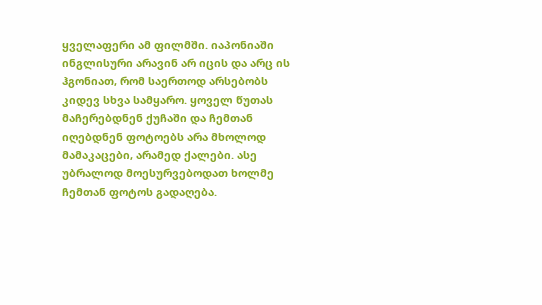ყველაფერი ამ ფილმში. იაპონიაში ინგლისური არავინ არ იცის და არც ის ჰგონიათ, რომ საერთოდ არსებობს კიდევ სხვა სამყარო. ყოველ წუთას მაჩერებდნენ ქუჩაში და ჩემთან იღებდნენ ფოტოებს არა მხოლოდ მამაკაცები, არამედ ქალები. ასე უბრალოდ მოესურვებოდათ ხოლმე ჩემთან ფოტოს გადაღება.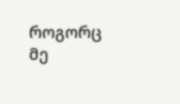როგორც მე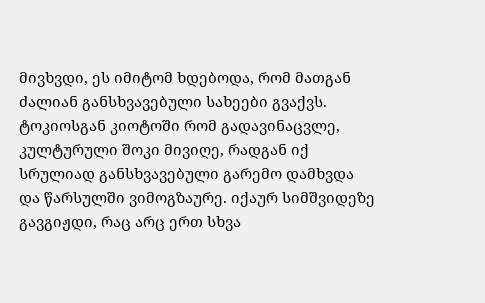მივხვდი, ეს იმიტომ ხდებოდა, რომ მათგან ძალიან განსხვავებული სახეები გვაქვს. ტოკიოსგან კიოტოში რომ გადავინაცვლე, კულტურული შოკი მივიღე, რადგან იქ სრულიად განსხვავებული გარემო დამხვდა და წარსულში ვიმოგზაურე. იქაურ სიმშვიდეზე გავგიჟდი, რაც არც ერთ სხვა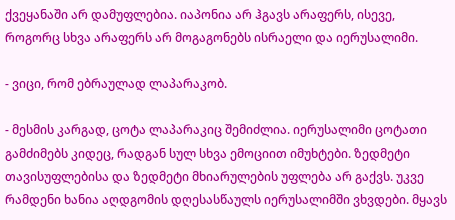ქვეყანაში არ დამუფლებია. იაპონია არ ჰგავს არაფერს, ისევე, როგორც სხვა არაფერს არ მოგაგონებს ისრაელი და იერუსალიმი.

- ვიცი, რომ ებრაულად ლაპარაკობ.

- მესმის კარგად, ცოტა ლაპარაკიც შემიძლია. იერუსალიმი ცოტათი გამძიმებს კიდეც, რადგან სულ სხვა ემოციით იმუხტები. ზედმეტი თავისუფლებისა და ზედმეტი მხიარულების უფლება არ გაქვს. უკვე რამდენი ხანია აღდგომის დღესასწაულს იერუსალიმში ვხვდები. მყავს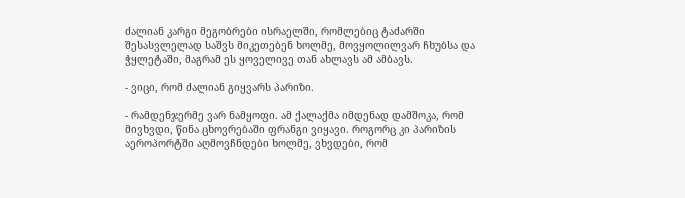ძალიან კარგი მეგობრები ისრაელში, რომლებიც ტაძარში შესასვლელად საშვს მიკეთებენ ხოლმე, მოვყოლილვარ ჩხუბსა და ჭყლეტაში, მაგრამ ეს ყოველივე თან ახლავს ამ ამბავს.

- ვიცი, რომ ძალიან გიყვარს პარიზი.

- რამდენჯერმე ვარ ნამყოფი. ამ ქალაქმა იმდენად დამშოკა, რომ მივხვდი, წინა ცხოვრებაში ფრანგი ვიყავი. როგორც კი პარიზის აეროპორტში აღმოვჩნდები ხოლმე, ვხვდები, რომ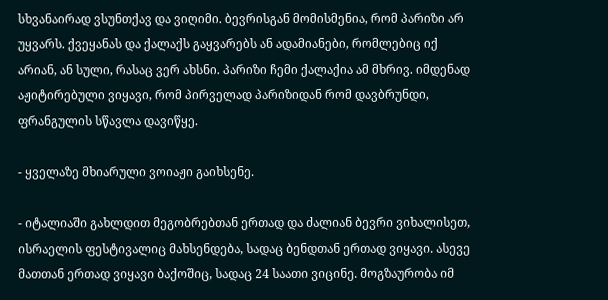სხვანაირად ვსუნთქავ და ვიღიმი. ბევრისგან მომისმენია, რომ პარიზი არ უყვარს. ქვეყანას და ქალაქს გაყვარებს ან ადამიანები, რომლებიც იქ არიან, ან სული, რასაც ვერ ახსნი. პარიზი ჩემი ქალაქია ამ მხრივ. იმდენად აჟიტირებული ვიყავი, რომ პირველად პარიზიდან რომ დავბრუნდი, ფრანგულის სწავლა დავიწყე.

- ყველაზე მხიარული ვოიაჟი გაიხსენე.

- იტალიაში გახლდით მეგობრებთან ერთად და ძალიან ბევრი ვიხალისეთ, ისრაელის ფესტივალიც მახსენდება, სადაც ბენდთან ერთად ვიყავი. ასევე მათთან ერთად ვიყავი ბაქოშიც, სადაც 24 საათი ვიცინე. მოგზაურობა იმ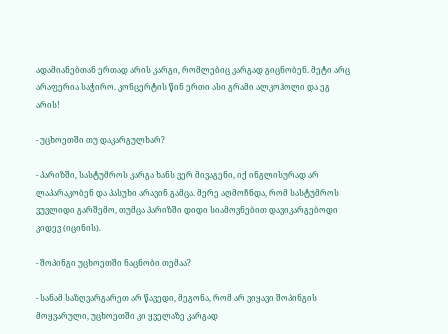ადამიანებთან ერთად არის კარგი, რომლებიც კარგად გიცნობენ. მეტი არც არაფერია საჭირო. კონცერტის წინ ერთი ასი გრამი ალკოჰოლი და ეგ არის!

- უცხოეთში თუ დაკარგულხარ?

- პარიზში, სასტუმროს კარგა ხანს ვერ მივაგენი, იქ ინგლისურად არ ლაპარაკობენ და პასუხი არავინ გამცა. მერე აღმოჩნდა, რომ სასტუმროს ვუვლიდი გარშემო, თუმცა პარიზში დიდი სიამოვნებით დავიკარგებოდი კიდევ (იცინის).

- შოპინგი უცხოეთში ნაცნობი თემაა?

- სანამ საზღვარგარეთ არ წავედი, მეგონა, რომ არ ვიყავი შოპინგის მოყვარული, უცხოეთში კი ყველაზე კარგად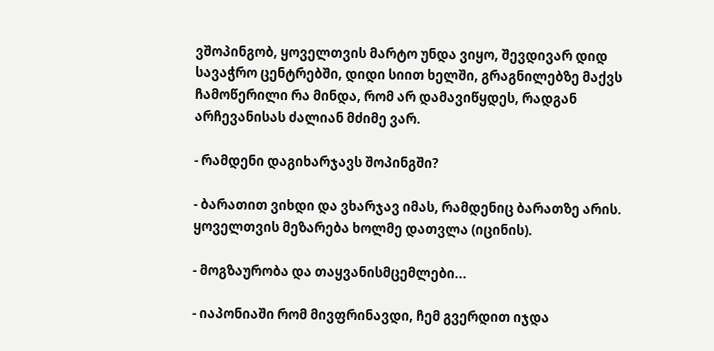ვშოპინგობ, ყოველთვის მარტო უნდა ვიყო, შევდივარ დიდ სავაჭრო ცენტრებში, დიდი სიით ხელში, გრაგნილებზე მაქვს ჩამოწერილი რა მინდა, რომ არ დამავიწყდეს, რადგან არჩევანისას ძალიან მძიმე ვარ.

- რამდენი დაგიხარჯავს შოპინგში?

- ბარათით ვიხდი და ვხარჯავ იმას, რამდენიც ბარათზე არის. ყოველთვის მეზარება ხოლმე დათვლა (იცინის).

- მოგზაურობა და თაყვანისმცემლები...

- იაპონიაში რომ მივფრინავდი, ჩემ გვერდით იჯდა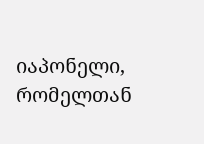იაპონელი, რომელთან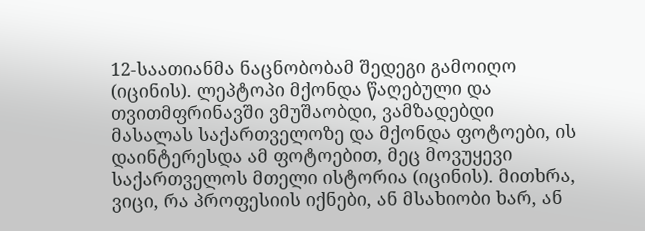12-საათიანმა ნაცნობობამ შედეგი გამოიღო (იცინის). ლეპტოპი მქონდა წაღებული და თვითმფრინავში ვმუშაობდი, ვამზადებდი მასალას საქართველოზე და მქონდა ფოტოები, ის დაინტერესდა ამ ფოტოებით, მეც მოვუყევი საქართველოს მთელი ისტორია (იცინის). მითხრა, ვიცი, რა პროფესიის იქნები, ან მსახიობი ხარ, ან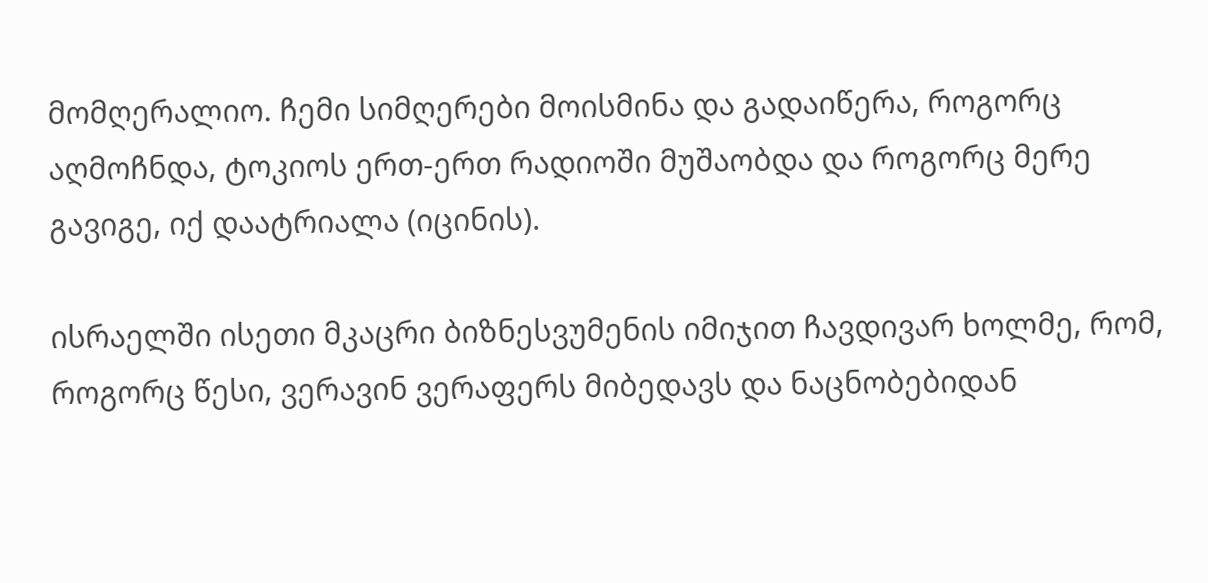მომღერალიო. ჩემი სიმღერები მოისმინა და გადაიწერა, როგორც აღმოჩნდა, ტოკიოს ერთ-ერთ რადიოში მუშაობდა და როგორც მერე გავიგე, იქ დაატრიალა (იცინის).

ისრაელში ისეთი მკაცრი ბიზნესვუმენის იმიჯით ჩავდივარ ხოლმე, რომ, როგორც წესი, ვერავინ ვერაფერს მიბედავს და ნაცნობებიდან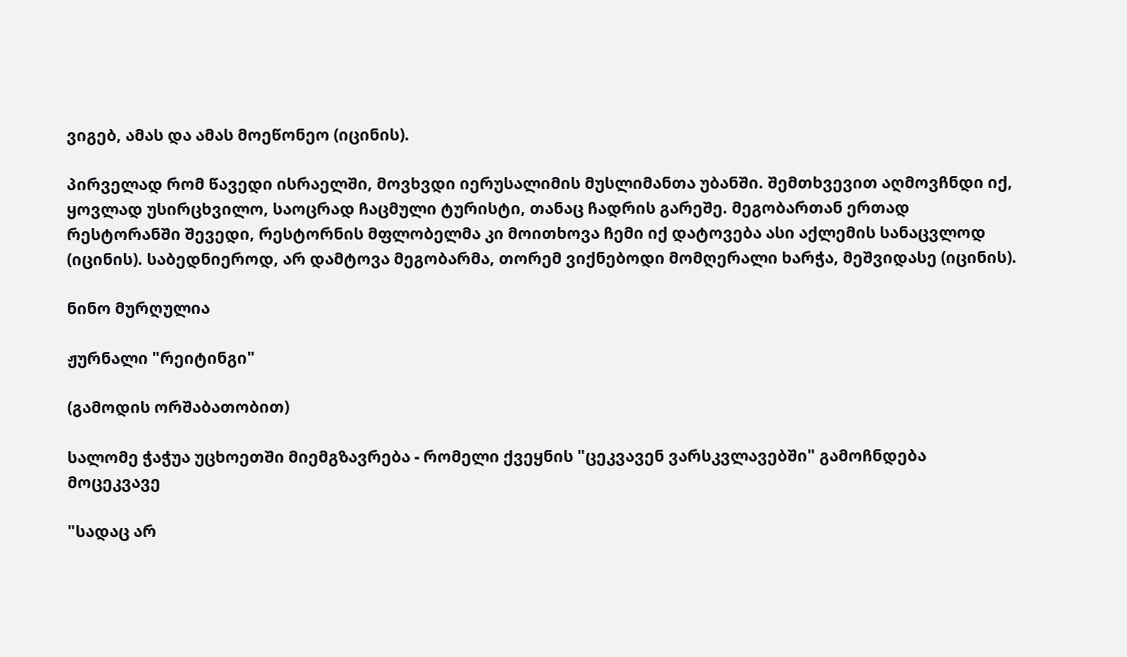ვიგებ, ამას და ამას მოეწონეო (იცინის).

პირველად რომ წავედი ისრაელში, მოვხვდი იერუსალიმის მუსლიმანთა უბანში. შემთხვევით აღმოვჩნდი იქ, ყოვლად უსირცხვილო, საოცრად ჩაცმული ტურისტი, თანაც ჩადრის გარეშე. მეგობართან ერთად რესტორანში შევედი, რესტორნის მფლობელმა კი მოითხოვა ჩემი იქ დატოვება ასი აქლემის სანაცვლოდ (იცინის). საბედნიეროდ, არ დამტოვა მეგობარმა, თორემ ვიქნებოდი მომღერალი ხარჭა, მეშვიდასე (იცინის).

ნინო მურღულია

ჟურნალი "რეიტინგი"

(გამოდის ორშაბათობით)

სალომე ჭაჭუა უცხოეთში მიემგზავრება - რომელი ქვეყნის "ცეკვავენ ვარსკვლავებში" გამოჩნდება მოცეკვავე

"სადაც არ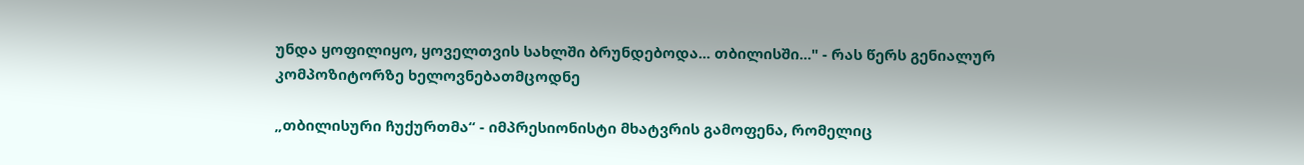უნდა ყოფილიყო, ყოველთვის სახლში ბრუნდებოდა... თბილისში..." - რას წერს გენიალურ კომპოზიტორზე ხელოვნებათმცოდნე

„თბილისური ჩუქურთმა“ - იმპრესიონისტი მხატვრის გამოფენა, რომელიც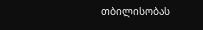თბილისობას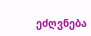ეძღვნება